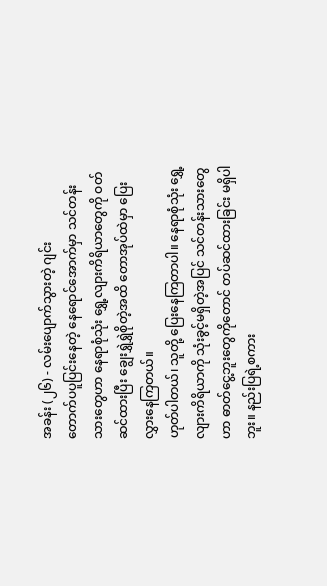အခန်း (၂၆) - လမ်းပျောက်သွားတဲ့ ဂျင်း
တောက်ပပူပြင်းနေတဲ့ နေရောင်အောက်မှာ သင်တန်းသားတွေဟာ နေရာစုံသုံး ရွှေ့လျားကိရိယာတွေကို ဝတ်ဆင်ထားပြီး ချွေးရွှဲရွှဲစိုတဲ့အထိ တောအုပ်ထဲမှာ ပြေးလွှားနေကြတယ်။
ဟုတ်ပါတယ်၊ သူတို့ ပြေးနေကြတာပါ။ နေရာစုံသုံး ရွှေ့လျားကိရိယာကို သုံးခွင့်မရှိတဲ့အပြင် သင်တန်းသားတွေဟာ ဓာတ်ငွေ့ဘူးတွေကိုတောင် တပ်ဆင်ထားခြင်း မရှိပါဘူး။ နည်းပြရဲ့စကား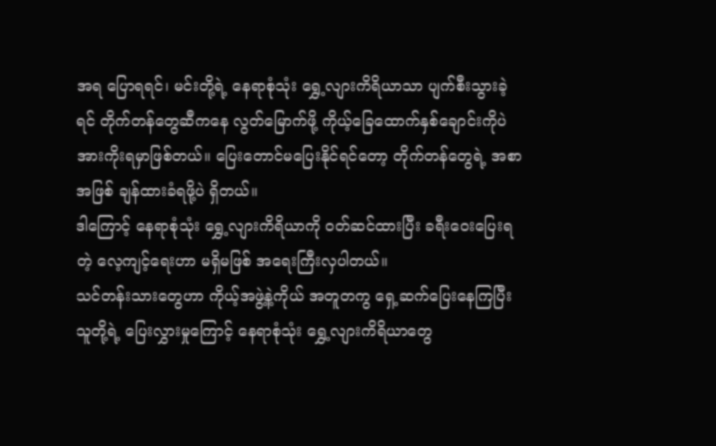အရ ပြောရရင်၊ မင်းတို့ရဲ့ နေရာစုံသုံး ရွှေ့လျားကိရိယာသာ ပျက်စီးသွားခဲ့ရင် တိုက်တန်တွေဆီကနေ လွတ်မြောက်ဖို့ ကိုယ့်ခြေထောက်နှစ်ချောင်းကိုပဲ အားကိုးရမှာဖြစ်တယ်။ ပြေးတောင်မပြေးနိုင်ရင်တော့ တိုက်တန်တွေရဲ့ အစာအဖြစ် ချန်ထားခံရဖို့ပဲ ရှိတယ်။
ဒါကြောင့် နေရာစုံသုံး ရွှေ့လျားကိရိယာကို ဝတ်ဆင်ထားပြီး ခရီးဝေးပြေးရတဲ့ လေ့ကျင့်ရေးဟာ မရှိမဖြစ် အရေးကြီးလှပါတယ်။
သင်တန်းသားတွေဟာ ကိုယ့်အဖွဲ့နဲ့ကိုယ် အတူတကွ ရှေ့ဆက်ပြေးနေကြပြီး သူတို့ရဲ့ ပြေးလွှားမှုကြောင့် နေရာစုံသုံး ရွှေ့လျားကိရိယာတွေ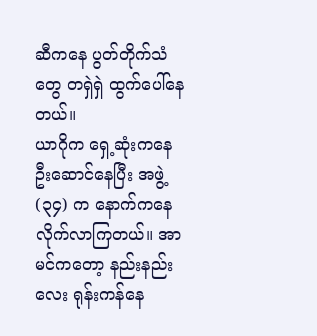ဆီကနေ ပွတ်တိုက်သံတွေ တရှဲရှဲ ထွက်ပေါ်နေတယ်။
ယာဂိုက ရှေ့ဆုံးကနေ ဦးဆောင်နေပြီး အဖွဲ့ (၃၄) က နောက်ကနေ လိုက်လာကြတယ်။ အာမင်ကတော့ နည်းနည်းလေး ရုန်းကန်နေ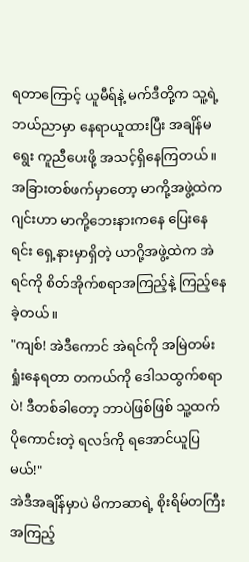ရတာကြောင့် ယူမီရ်နဲ့ မက်ဒီတို့က သူ့ရဲ့ ဘယ်ညာမှာ နေရာယူထားပြီး အချိန်မရွေး ကူညီပေးဖို့ အသင့်ရှိနေကြတယ်။
အခြားတစ်ဖက်မှာတော့ မာကို့အဖွဲ့ထဲက ဂျင်းဟာ မာကို့ဘေးနားကနေ ပြေးနေရင်း ရှေ့နားမှာရှိတဲ့ ယာဂို့အဖွဲ့ထဲက အဲရင်ကို စိတ်အိုက်စရာအကြည့်နဲ့ ကြည့်နေခဲ့တယ်။
"ကျစ်! အဲဒီကောင် အဲရင်ကို အမြဲတမ်းရှုံးနေရတာ တကယ်ကို ဒေါသထွက်စရာပဲ! ဒီတစ်ခါတော့ ဘာပဲဖြစ်ဖြစ် သူ့ထက်ပိုကောင်းတဲ့ ရလဒ်ကို ရအောင်ယူပြမယ်!"
အဲဒီအချိန်မှာပဲ မိကာဆာရဲ့ စိုးရိမ်တကြီး အကြည့်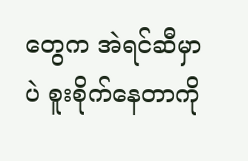တွေက အဲရင်ဆီမှာပဲ စူးစိုက်နေတာကို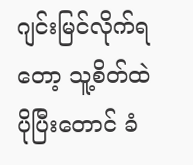ဂျင်းမြင်လိုက်ရတော့ သူ့စိတ်ထဲ ပိုပြီးတောင် ခံ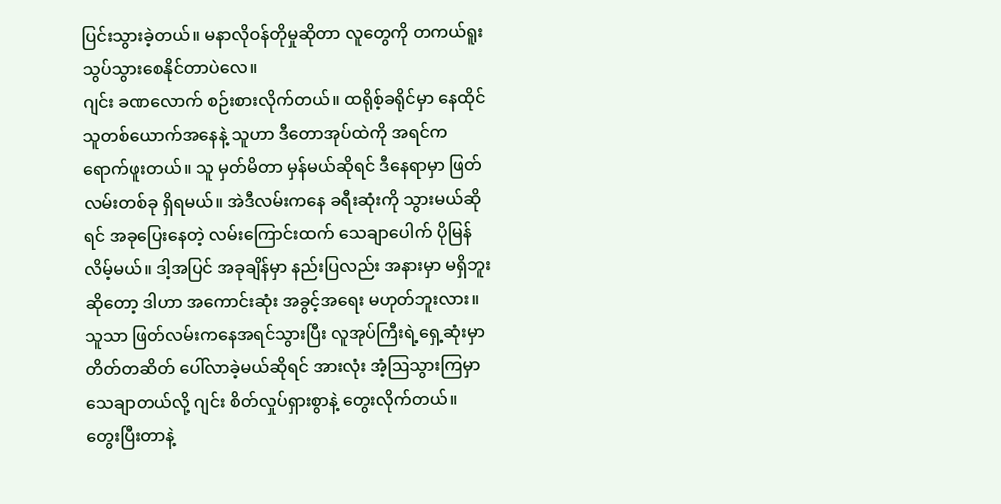ပြင်းသွားခဲ့တယ်။ မနာလိုဝန်တိုမှုဆိုတာ လူတွေကို တကယ်ရူးသွပ်သွားစေနိုင်တာပဲလေ။
ဂျင်း ခဏလောက် စဉ်းစားလိုက်တယ်။ ထရိုစ့်ခရိုင်မှာ နေထိုင်သူတစ်ယောက်အနေနဲ့ သူဟာ ဒီတောအုပ်ထဲကို အရင်က ရောက်ဖူးတယ်။ သူ မှတ်မိတာ မှန်မယ်ဆိုရင် ဒီနေရာမှာ ဖြတ်လမ်းတစ်ခု ရှိရမယ်။ အဲဒီလမ်းကနေ ခရီးဆုံးကို သွားမယ်ဆိုရင် အခုပြေးနေတဲ့ လမ်းကြောင်းထက် သေချာပေါက် ပိုမြန်လိမ့်မယ်။ ဒါ့အပြင် အခုချိန်မှာ နည်းပြလည်း အနားမှာ မရှိဘူးဆိုတော့ ဒါဟာ အကောင်းဆုံး အခွင့်အရေး မဟုတ်ဘူးလား။
သူသာ ဖြတ်လမ်းကနေအရင်သွားပြီး လူအုပ်ကြီးရဲ့ရှေ့ဆုံးမှာ တိတ်တဆိတ် ပေါ်လာခဲ့မယ်ဆိုရင် အားလုံး အံ့ဩသွားကြမှာ သေချာတယ်လို့ ဂျင်း စိတ်လှုပ်ရှားစွာနဲ့ တွေးလိုက်တယ်။
တွေးပြီးတာနဲ့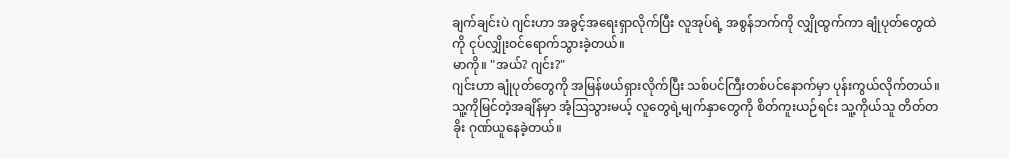ချက်ချင်းပဲ ဂျင်းဟာ အခွင့်အရေးရှာလိုက်ပြီး လူအုပ်ရဲ့ အစွန်ဘက်ကို လျှိုထွက်ကာ ချုံပုတ်တွေထဲကို ငုပ်လျှိုးဝင်ရောက်သွားခဲ့တယ်။
မာကို။ "အယ်? ဂျင်း?"
ဂျင်းဟာ ချုံပုတ်တွေကို အမြန်ဖယ်ရှားလိုက်ပြီး သစ်ပင်ကြီးတစ်ပင်နောက်မှာ ပုန်းကွယ်လိုက်တယ်။ သူ့ကိုမြင်တဲ့အချိန်မှာ အံ့ဩသွားမယ့် လူတွေရဲ့မျက်နှာတွေကို စိတ်ကူးယဉ်ရင်း သူ့ကိုယ်သူ တိတ်တခိုး ဂုဏ်ယူနေခဲ့တယ်။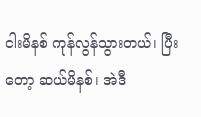ငါးမိနစ် ကုန်လွန်သွားတယ်၊ ပြီးတော့ ဆယ်မိနစ်၊ အဲဒီ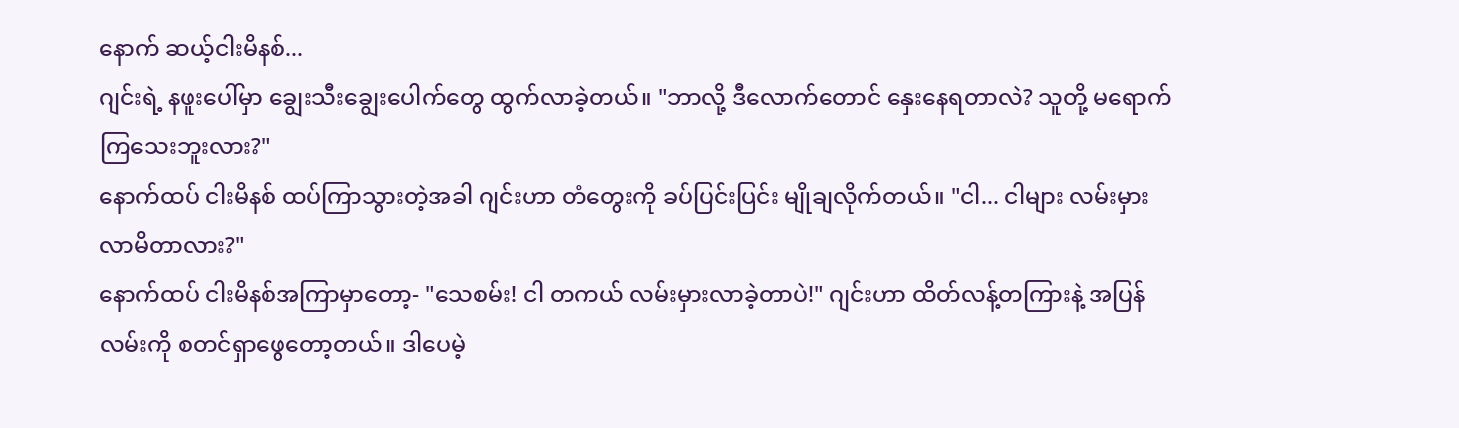နောက် ဆယ့်ငါးမိနစ်...
ဂျင်းရဲ့ နဖူးပေါ်မှာ ချွေးသီးချွေးပေါက်တွေ ထွက်လာခဲ့တယ်။ "ဘာလို့ ဒီလောက်တောင် နှေးနေရတာလဲ? သူတို့ မရောက်ကြသေးဘူးလား?"
နောက်ထပ် ငါးမိနစ် ထပ်ကြာသွားတဲ့အခါ ဂျင်းဟာ တံတွေးကို ခပ်ပြင်းပြင်း မျိုချလိုက်တယ်။ "ငါ... ငါများ လမ်းမှားလာမိတာလား?"
နောက်ထပ် ငါးမိနစ်အကြာမှာတော့- "သေစမ်း! ငါ တကယ် လမ်းမှားလာခဲ့တာပဲ!" ဂျင်းဟာ ထိတ်လန့်တကြားနဲ့ အပြန်လမ်းကို စတင်ရှာဖွေတော့တယ်။ ဒါပေမဲ့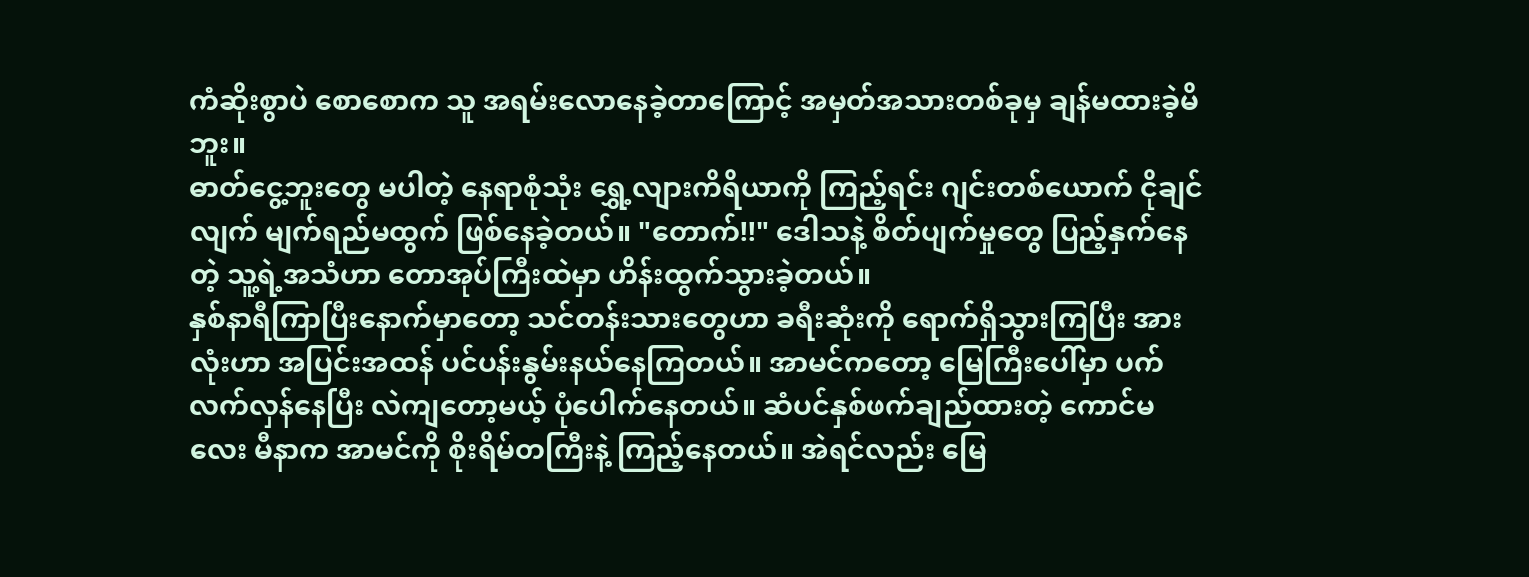ကံဆိုးစွာပဲ စောစောက သူ အရမ်းလောနေခဲ့တာကြောင့် အမှတ်အသားတစ်ခုမှ ချန်မထားခဲ့မိဘူး။
ဓာတ်ငွေ့ဘူးတွေ မပါတဲ့ နေရာစုံသုံး ရွှေ့လျားကိရိယာကို ကြည့်ရင်း ဂျင်းတစ်ယောက် ငိုချင်လျက် မျက်ရည်မထွက် ဖြစ်နေခဲ့တယ်။ "တောက်!!" ဒေါသနဲ့ စိတ်ပျက်မှုတွေ ပြည့်နှက်နေတဲ့ သူ့ရဲ့အသံဟာ တောအုပ်ကြီးထဲမှာ ဟိန်းထွက်သွားခဲ့တယ်။
နှစ်နာရီကြာပြီးနောက်မှာတော့ သင်တန်းသားတွေဟာ ခရီးဆုံးကို ရောက်ရှိသွားကြပြီး အားလုံးဟာ အပြင်းအထန် ပင်ပန်းနွမ်းနယ်နေကြတယ်။ အာမင်ကတော့ မြေကြီးပေါ်မှာ ပက်လက်လှန်နေပြီး လဲကျတော့မယ့် ပုံပေါက်နေတယ်။ ဆံပင်နှစ်ဖက်ချည်ထားတဲ့ ကောင်မလေး မီနာက အာမင်ကို စိုးရိမ်တကြီးနဲ့ ကြည့်နေတယ်။ အဲရင်လည်း မြေ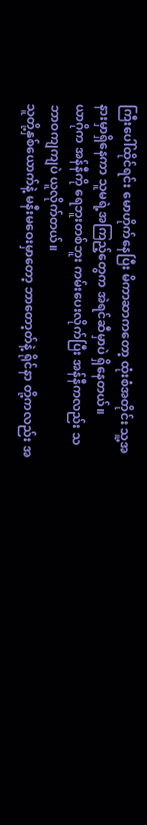ကြီးပေါ်ထိုင်ရင်း မောဟိုက်နေပြီး မိကာဆာကတော့ ထုံးစံအတိုင်း သူ့အနားမှာရှိနေကာ သူမရဲ့အကြည့်တွေက အဲရင်ဆီမှာပဲ ရှိနေတယ်။
ယာဂိုက အန်နီကို ရေဘူးတစ်ဘူး ကမ်းပေးလိုက်ပြီး အန်နီကလည်း သဘာဝကျကျပဲ ယူလိုက်တယ်။
သူတို့နှစ်ယောက်နဲ့ မနီးမဝေးမှာတော့ ဘာတော့တ်နဲ့ ရိုင်နာ တို့ကလည်း အ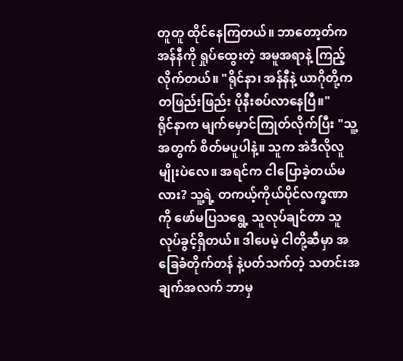တူတူ ထိုင်နေကြတယ်။ ဘာတော့တ်က အန်နီကို ရှုပ်ထွေးတဲ့ အမူအရာနဲ့ ကြည့်လိုက်တယ်။ "ရိုင်နာ၊ အန်နီနဲ့ ယာဂိုတို့က တဖြည်းဖြည်း ပိုနီးစပ်လာနေပြီ။"
ရိုင်နာက မျက်မှောင်ကြုတ်လိုက်ပြီး "သူ့အတွက် စိတ်မပူပါနဲ့။ သူက အဲဒီလိုလူမျိုးပဲလေ။ အရင်က ငါပြောခဲ့တယ်မလား? သူ့ရဲ့ တကယ့်ကိုယ်ပိုင်လက္ခဏာကို ဖော်မပြသရွေ့ သူလုပ်ချင်တာ သူလုပ်ခွင့်ရှိတယ်။ ဒါပေမဲ့ ငါတို့ဆီမှာ အခြေခံတိုက်တန် နဲ့ပတ်သက်တဲ့ သတင်းအချက်အလက် ဘာမှ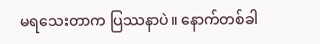မရသေးတာက ပြဿနာပဲ။ နောက်တစ်ခါ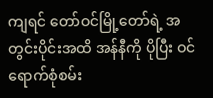ကျရင် တော်ဝင်မြို့တော်ရဲ့ အတွင်းပိုင်းအထိ အန်နီကို ပိုပြီး ဝင်ရောက်စုံစမ်း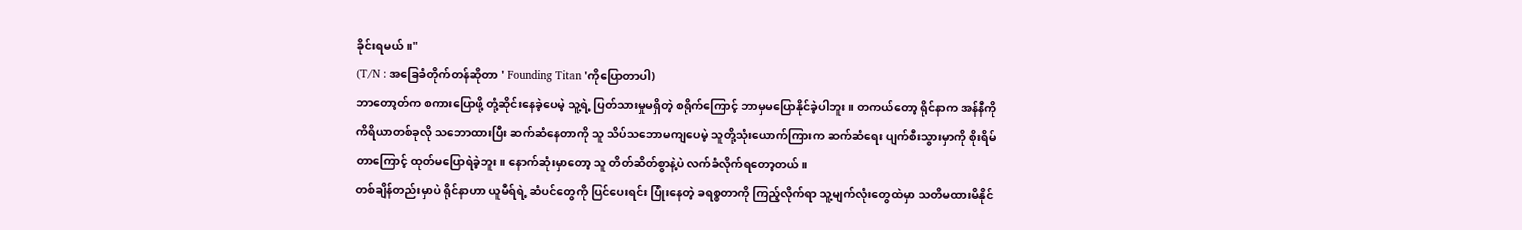ခိုင်းရမယ်။"
(T/N : အခြေခံတိုက်တန်ဆိုတာ ' Founding Titan 'ကိုပြောတာပါ)
ဘာတော့တ်က စကားပြောဖို့ တုံ့ဆိုင်းနေခဲ့ပေမဲ့ သူ့ရဲ့ ပြတ်သားမှုမရှိတဲ့ စရိုက်ကြောင့် ဘာမှမပြောနိုင်ခဲ့ပါဘူး။ တကယ်တော့ ရိုင်နာက အန်နီကို ကိရိယာတစ်ခုလို သဘောထားပြီး ဆက်ဆံနေတာကို သူ သိပ်သဘောမကျပေမဲ့ သူတို့သုံးယောက်ကြားက ဆက်ဆံရေး ပျက်စီးသွားမှာကို စိုးရိမ်တာကြောင့် ထုတ်မပြောရဲခဲ့ဘူး။ နောက်ဆုံးမှာတော့ သူ တိတ်ဆိတ်စွာနဲ့ပဲ လက်ခံလိုက်ရတော့တယ်။
တစ်ချိန်တည်းမှာပဲ ရိုင်နာဟာ ယူမီရ်ရဲ့ ဆံပင်တွေကို ပြင်ပေးရင်း ပြုံးနေတဲ့ ခရစ္စတာကို ကြည့်လိုက်ရာ သူ့မျက်လုံးတွေထဲမှာ သတိမထားမိနိုင်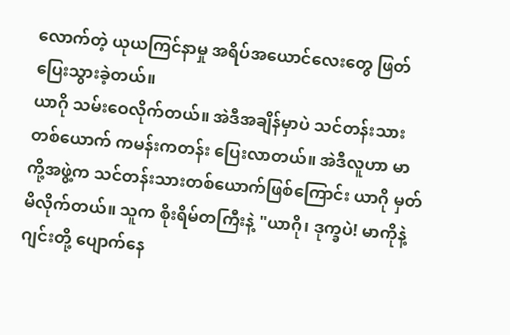လောက်တဲ့ ယုယကြင်နာမှု အရိပ်အယောင်လေးတွေ ဖြတ်ပြေးသွားခဲ့တယ်။
ယာဂို သမ်းဝေလိုက်တယ်။ အဲဒီအချိန်မှာပဲ သင်တန်းသားတစ်ယောက် ကမန်းကတန်း ပြေးလာတယ်။ အဲဒီလူဟာ မာကို့အဖွဲ့က သင်တန်းသားတစ်ယောက်ဖြစ်ကြောင်း ယာဂို မှတ်မိလိုက်တယ်။ သူက စိုးရိမ်တကြီးနဲ့ "ယာဂို၊ ဒုက္ခပဲ! မာကိုနဲ့ ဂျင်းတို့ ပျောက်နေ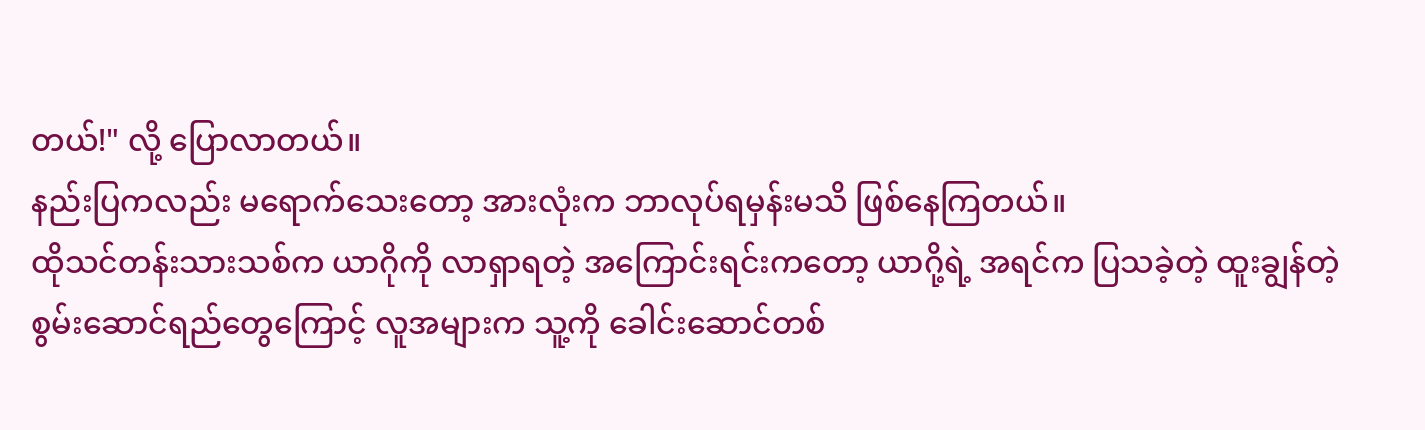တယ်!" လို့ ပြောလာတယ်။
နည်းပြကလည်း မရောက်သေးတော့ အားလုံးက ဘာလုပ်ရမှန်းမသိ ဖြစ်နေကြတယ်။
ထိုသင်တန်းသားသစ်က ယာဂိုကို လာရှာရတဲ့ အကြောင်းရင်းကတော့ ယာဂို့ရဲ့ အရင်က ပြသခဲ့တဲ့ ထူးချွန်တဲ့ စွမ်းဆောင်ရည်တွေကြောင့် လူအများက သူ့ကို ခေါင်းဆောင်တစ်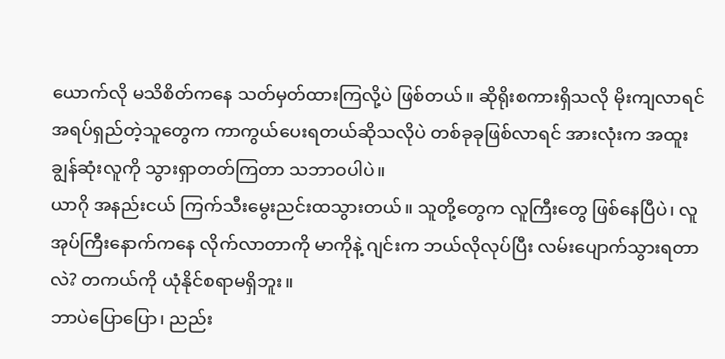ယောက်လို မသိစိတ်ကနေ သတ်မှတ်ထားကြလို့ပဲ ဖြစ်တယ်။ ဆိုရိုးစကားရှိသလို မိုးကျလာရင် အရပ်ရှည်တဲ့သူတွေက ကာကွယ်ပေးရတယ်ဆိုသလိုပဲ တစ်ခုခုဖြစ်လာရင် အားလုံးက အထူးချွန်ဆုံးလူကို သွားရှာတတ်ကြတာ သဘာဝပါပဲ။
ယာဂို အနည်းငယ် ကြက်သီးမွေးညင်းထသွားတယ်။ သူတို့တွေက လူကြီးတွေ ဖြစ်နေပြီပဲ၊ လူအုပ်ကြီးနောက်ကနေ လိုက်လာတာကို မာကိုနဲ့ ဂျင်းက ဘယ်လိုလုပ်ပြီး လမ်းပျောက်သွားရတာလဲ? တကယ်ကို ယုံနိုင်စရာမရှိဘူး။
ဘာပဲပြောပြော၊ ညည်း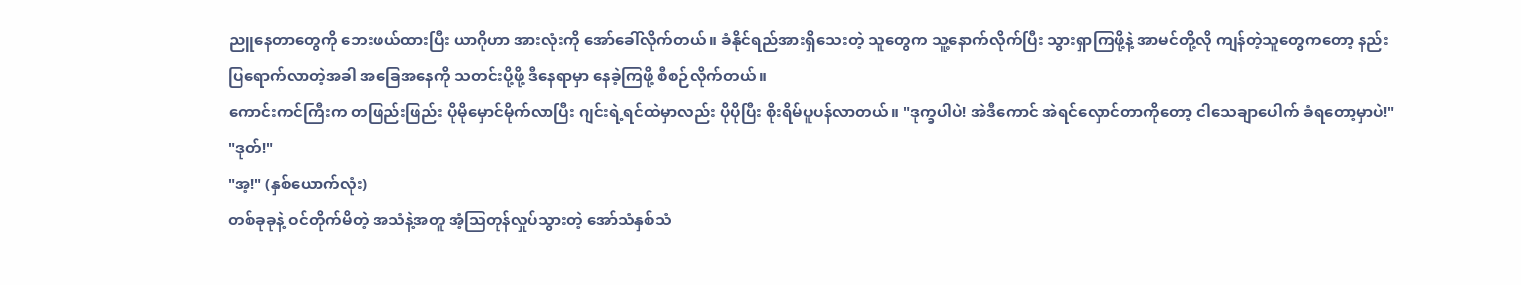ညူနေတာတွေကို ဘေးဖယ်ထားပြီး ယာဂိုဟာ အားလုံးကို အော်ခေါ်လိုက်တယ်။ ခံနိုင်ရည်အားရှိသေးတဲ့ သူတွေက သူ့နောက်လိုက်ပြီး သွားရှာကြဖို့နဲ့ အာမင်တို့လို ကျန်တဲ့သူတွေကတော့ နည်းပြရောက်လာတဲ့အခါ အခြေအနေကို သတင်းပို့ဖို့ ဒီနေရာမှာ နေခဲ့ကြဖို့ စီစဉ်လိုက်တယ်။
ကောင်းကင်ကြီးက တဖြည်းဖြည်း ပိုမိုမှောင်မိုက်လာပြီး ဂျင်းရဲ့ရင်ထဲမှာလည်း ပိုပိုပြီး စိုးရိမ်ပူပန်လာတယ်။ "ဒုက္ခပါပဲ! အဲဒီကောင် အဲရင်လှောင်တာကိုတော့ ငါသေချာပေါက် ခံရတော့မှာပဲ!"
"ဒုတ်!"
"အ့!" (နှစ်ယောက်လုံး)
တစ်ခုခုနဲ့ ဝင်တိုက်မိတဲ့ အသံနဲ့အတူ အံ့ဩတုန်လှုပ်သွားတဲ့ အော်သံနှစ်သံ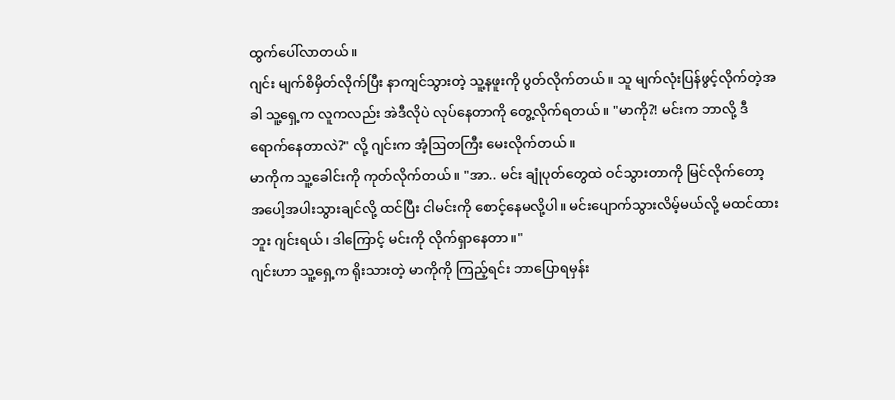ထွက်ပေါ်လာတယ်။
ဂျင်း မျက်စိမှိတ်လိုက်ပြီး နာကျင်သွားတဲ့ သူ့နဖူးကို ပွတ်လိုက်တယ်။ သူ မျက်လုံးပြန်ဖွင့်လိုက်တဲ့အခါ သူ့ရှေ့က လူကလည်း အဲဒီလိုပဲ လုပ်နေတာကို တွေ့လိုက်ရတယ်။ "မာကို?! မင်းက ဘာလို့ ဒီရောက်နေတာလဲ?" လို့ ဂျင်းက အံ့ဩတကြီး မေးလိုက်တယ်။
မာကိုက သူ့ခေါင်းကို ကုတ်လိုက်တယ်။ "အာ.. မင်း ချုံပုတ်တွေထဲ ဝင်သွားတာကို မြင်လိုက်တော့ အပေါ့အပါးသွားချင်လို့ ထင်ပြီး ငါမင်းကို စောင့်နေမလို့ပါ။ မင်းပျောက်သွားလိမ့်မယ်လို့ မထင်ထားဘူး ဂျင်းရယ်၊ ဒါကြောင့် မင်းကို လိုက်ရှာနေတာ။"
ဂျင်းဟာ သူ့ရှေ့က ရိုးသားတဲ့ မာကိုကို ကြည့်ရင်း ဘာပြောရမှန်း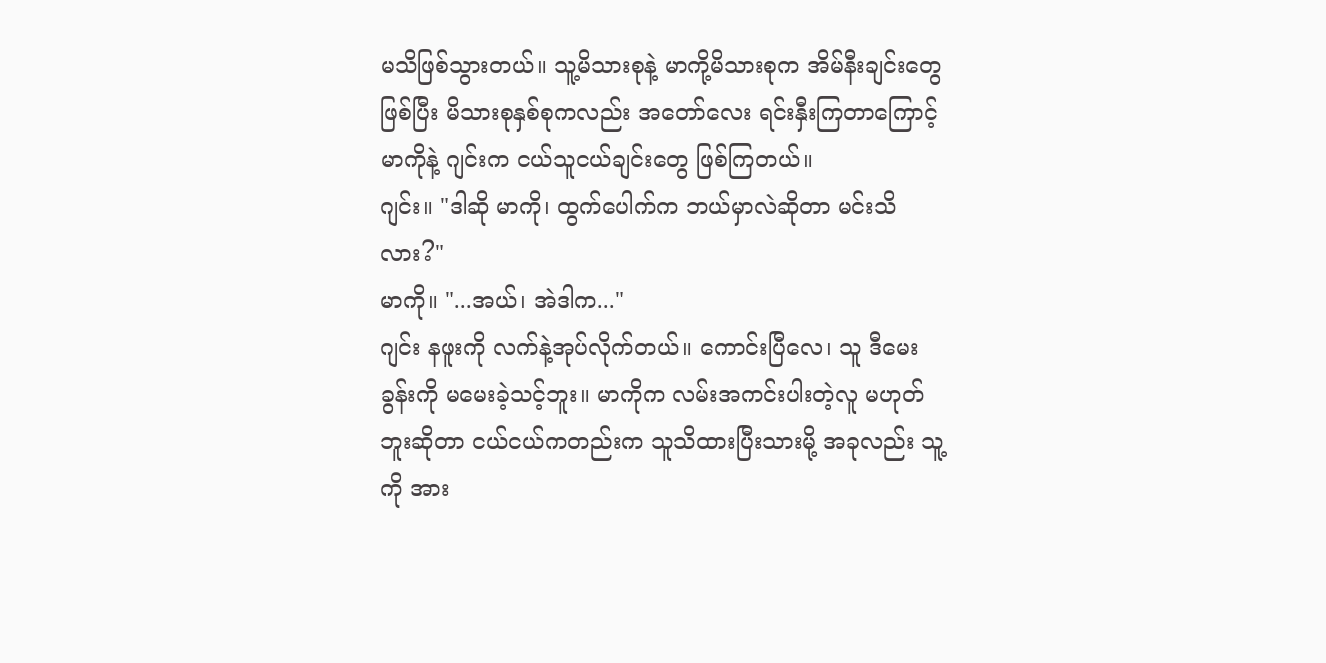မသိဖြစ်သွားတယ်။ သူ့မိသားစုနဲ့ မာကို့မိသားစုက အိမ်နီးချင်းတွေဖြစ်ပြီး မိသားစုနှစ်စုကလည်း အတော်လေး ရင်းနှီးကြတာကြောင့် မာကိုနဲ့ ဂျင်းက ငယ်သူငယ်ချင်းတွေ ဖြစ်ကြတယ်။
ဂျင်း။ "ဒါဆို မာကို၊ ထွက်ပေါက်က ဘယ်မှာလဲဆိုတာ မင်းသိလား?"
မာကို။ "...အယ်၊ အဲဒါက..."
ဂျင်း နဖူးကို လက်နဲ့အုပ်လိုက်တယ်။ ကောင်းပြီလေ၊ သူ ဒီမေးခွန်းကို မမေးခဲ့သင့်ဘူး။ မာကိုက လမ်းအကင်းပါးတဲ့လူ မဟုတ်ဘူးဆိုတာ ငယ်ငယ်ကတည်းက သူသိထားပြီးသားမို့ အခုလည်း သူ့ကို အား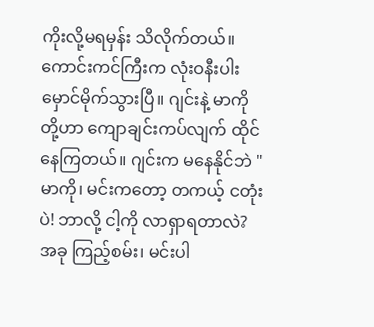ကိုးလို့မရမှန်း သိလိုက်တယ်။
ကောင်းကင်ကြီးက လုံးဝနီးပါး မှောင်မိုက်သွားပြီ။ ဂျင်းနဲ့ မာကိုတို့ဟာ ကျောချင်းကပ်လျက် ထိုင်နေကြတယ်။ ဂျင်းက မနေနိုင်ဘဲ "မာကို၊ မင်းကတော့ တကယ့် ငတုံးပဲ! ဘာလို့ ငါ့ကို လာရှာရတာလဲ? အခု ကြည့်စမ်း၊ မင်းပါ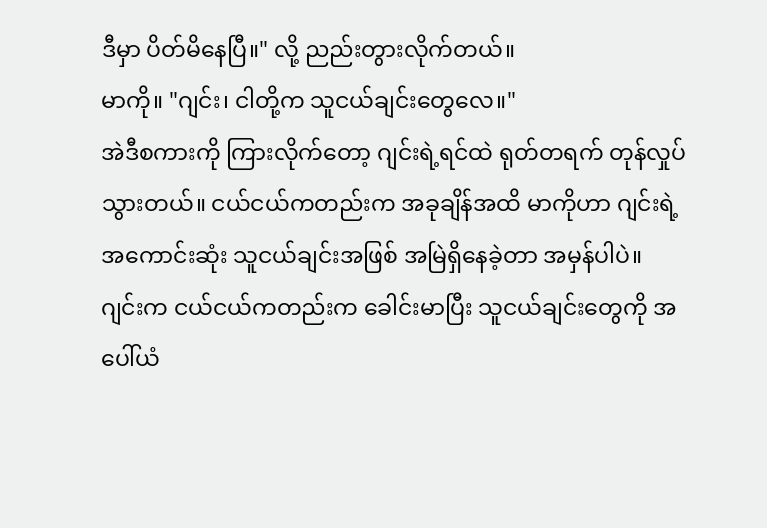ဒီမှာ ပိတ်မိနေပြီ။" လို့ ညည်းတွားလိုက်တယ်။
မာကို။ "ဂျင်း၊ ငါတို့က သူငယ်ချင်းတွေလေ။"
အဲဒီစကားကို ကြားလိုက်တော့ ဂျင်းရဲ့ရင်ထဲ ရုတ်တရက် တုန်လှုပ်သွားတယ်။ ငယ်ငယ်ကတည်းက အခုချိန်အထိ မာကိုဟာ ဂျင်းရဲ့ အကောင်းဆုံး သူငယ်ချင်းအဖြစ် အမြဲရှိနေခဲ့တာ အမှန်ပါပဲ။ ဂျင်းက ငယ်ငယ်ကတည်းက ခေါင်းမာပြီး သူငယ်ချင်းတွေကို အပေါ်ယံ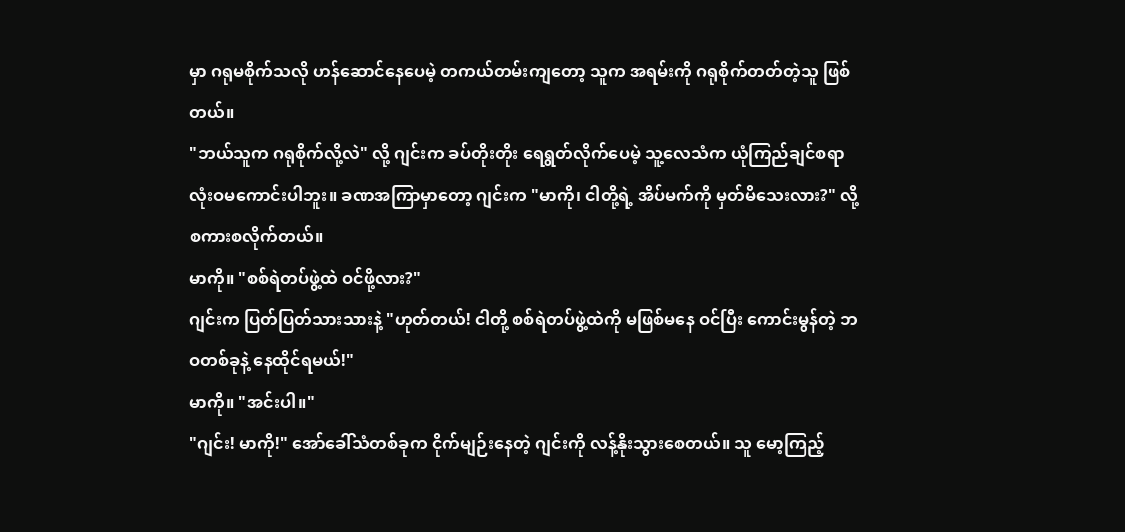မှာ ဂရုမစိုက်သလို ဟန်ဆောင်နေပေမဲ့ တကယ်တမ်းကျတော့ သူက အရမ်းကို ဂရုစိုက်တတ်တဲ့သူ ဖြစ်တယ်။
"ဘယ်သူက ဂရုစိုက်လို့လဲ" လို့ ဂျင်းက ခပ်တိုးတိုး ရေရွတ်လိုက်ပေမဲ့ သူ့လေသံက ယုံကြည်ချင်စရာ လုံးဝမကောင်းပါဘူး။ ခဏအကြာမှာတော့ ဂျင်းက "မာကို၊ ငါတို့ရဲ့ အိပ်မက်ကို မှတ်မိသေးလား?" လို့ စကားစလိုက်တယ်။
မာကို။ "စစ်ရဲတပ်ဖွဲ့ထဲ ဝင်ဖို့လား?"
ဂျင်းက ပြတ်ပြတ်သားသားနဲ့ "ဟုတ်တယ်! ငါတို့ စစ်ရဲတပ်ဖွဲ့ထဲကို မဖြစ်မနေ ဝင်ပြီး ကောင်းမွန်တဲ့ ဘဝတစ်ခုနဲ့ နေထိုင်ရမယ်!"
မာကို။ "အင်းပါ။"
"ဂျင်း! မာကို!" အော်ခေါ်သံတစ်ခုက ငိုက်မျဉ်းနေတဲ့ ဂျင်းကို လန့်နိုးသွားစေတယ်။ သူ မော့ကြည့်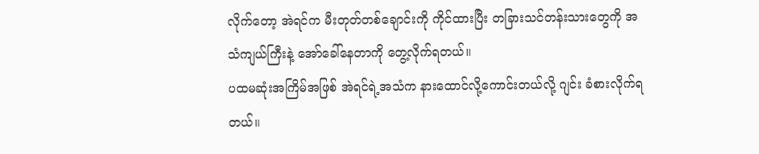လိုက်တော့ အဲရင်က မီးတုတ်တစ်ချောင်းကို ကိုင်ထားပြီး တခြားသင်တန်းသားတွေကို အသံကျယ်ကြီးနဲ့ အော်ခေါ်နေတာကို တွေ့လိုက်ရတယ်။
ပထမဆုံးအကြိမ်အဖြစ် အဲရင်ရဲ့အသံက နားထောင်လို့ကောင်းတယ်လို့ ဂျင်း ခံစားလိုက်ရတယ်။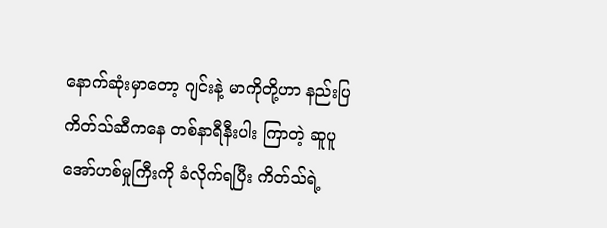နောက်ဆုံးမှာတော့ ဂျင်းနဲ့ မာကိုတို့ဟာ နည်းပြ ကိတ်သ်ဆီကနေ တစ်နာရီနီးပါး ကြာတဲ့ ဆူပူအော်ဟစ်မှုကြီးကို ခံလိုက်ရပြီး ကိတ်သ်ရဲ့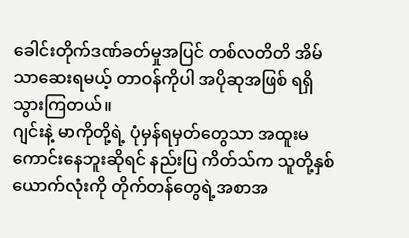ခေါင်းတိုက်ဒဏ်ခတ်မှုအပြင် တစ်လတိတိ အိမ်သာဆေးရမယ့် တာဝန်ကိုပါ အပိုဆုအဖြစ် ရရှိသွားကြတယ်။
ဂျင်းနဲ့ မာကိုတို့ရဲ့ ပုံမှန်ရမှတ်တွေသာ အထူးမကောင်းနေဘူးဆိုရင် နည်းပြ ကိတ်သ်က သူတို့နှစ်ယောက်လုံးကို တိုက်တန်တွေရဲ့အစာအ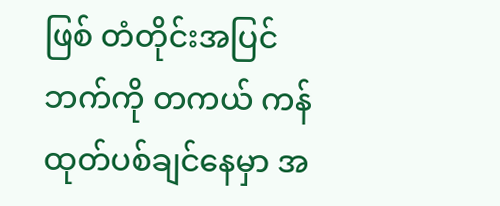ဖြစ် တံတိုင်းအပြင်ဘက်ကို တကယ် ကန်ထုတ်ပစ်ချင်နေမှာ အ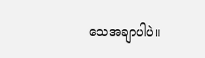သေအချာပါပဲ။